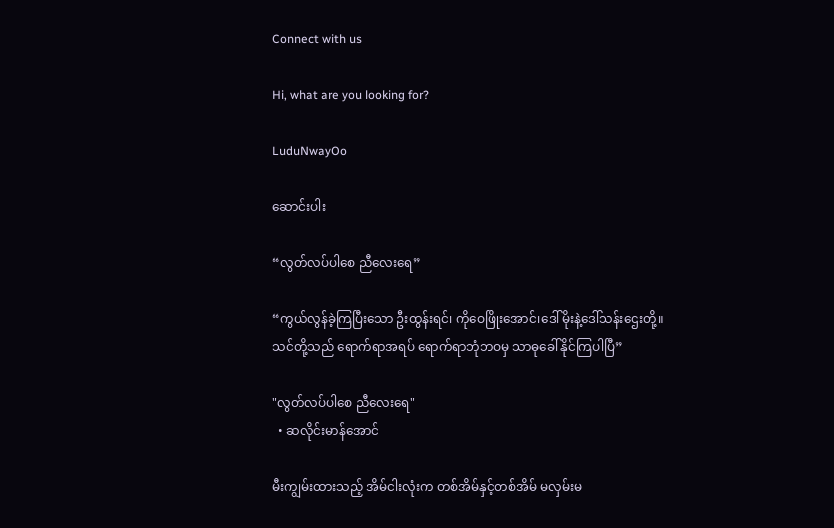Connect with us

Hi, what are you looking for?

LuduNwayOo

ဆောင်းပါး

“လွတ်လပ်ပါ‌စေ ညီလေးရေ”

“ကွယ်လွန်ခဲ့ကြပြီးသော ဦးထွန်းရင်၊ ကိုဝေဖြိုးအောင်၊ဒေါ်မိုးနဲ့ဒေါ်သန်းဌေးတို့။ သင်တို့သည် ရောက်ရာအရပ် ရောက်ရာဘုံဘဝမှ သာဓုခေါ်နိုင်ကြပါပြီ”

"လွတ်လပ်ပါ‌စေ ညီလေးရေ"
  • ဆလိုင်းမာန်အောင်

မီးကျွမ်းထားသည့် အိမ်ငါးလုံးက တစ်အိမ်နှင့်တစ်အိမ် မလှမ်းမ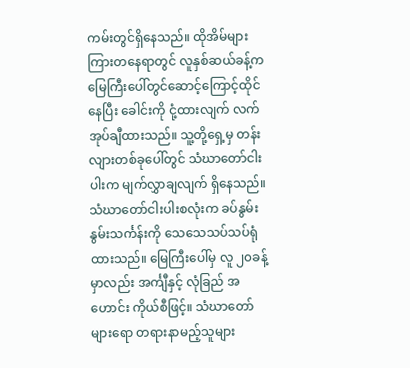ကမ်းတွင်ရှိနေသည်။ ထိုအိမ်များကြားတနေရာတွင် လူနှစ်ဆယ်ခန့်က မြေကြီးပေါ်တွင်ဆောင့်ကြောင့်ထိုင်နေပြီး ခေါင်းကို ငုံ့ထားလျက် လက်အုပ်ချီထားသည်။ သူ့တို့ရှေ့မှ တန်းလျားတစ်ခုပေါ်တွင် သံဃာတော်ငါးပါးက မျက်လွှာချလျက် ရှိနေသည်။သံဃာတော်ငါးပါးစလုံးက ခပ်နွမ်းနွမ်းသင်္ကန်းကို သေသေသပ်သပ်ရုံထားသည်။ မြေကြီးပေါ်မှ လူ ၂၀ခန့်မှာလည်း အင်္ကျီနှင့် လုံခြည် အဟောင်း ကိုယ်စီဖြင့်။ သံဃာတော်များရော တရားနာမည့်သူများ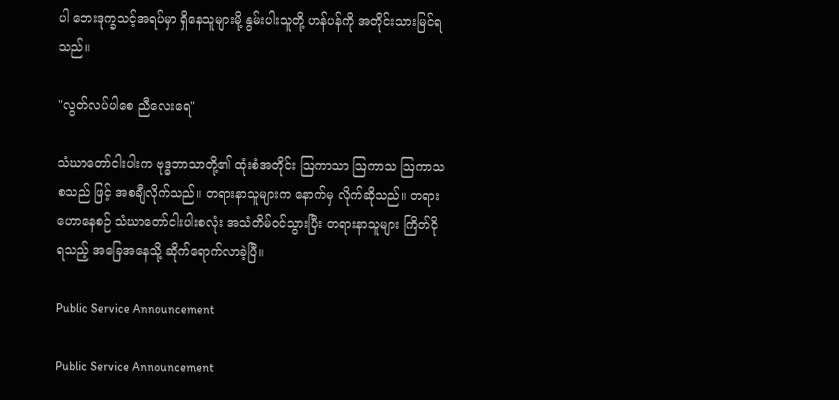ပါ ဘေးဒုက္ခသင့်အရပ်မှာ ရှိနေသူများမို့ နွမ်းပါးသူတို့ ဟန်ပန်ကို အတိုင်းသားမြင်ရသည်။

"လွတ်လပ်ပါ‌စေ ညီလေးရေ"

သံဃာတော်ငါးပါးက ဗုဒ္ဓဘာသာတို့၏ ထုံးစံအတိုင်း ဩကာသာ ဩကာသ ဩကာသ စသည် ဖြင့် အစချီလိုက်သည်။ တရားနာသူများက နောက်မှ လိုက်ဆိုသည်။ တရားဟောနေစဉ် သံဃာတော်ငါးပါးစလုံး အသံတိမ်ဝင်သွားပြီး တရားနာသူများ ကြိတ်ငိုရသည့် အခြေအနေသို့ ဆိုက်ရောက်လာခဲ့ပြီ။

Public Service Announcement

Public Service Announcement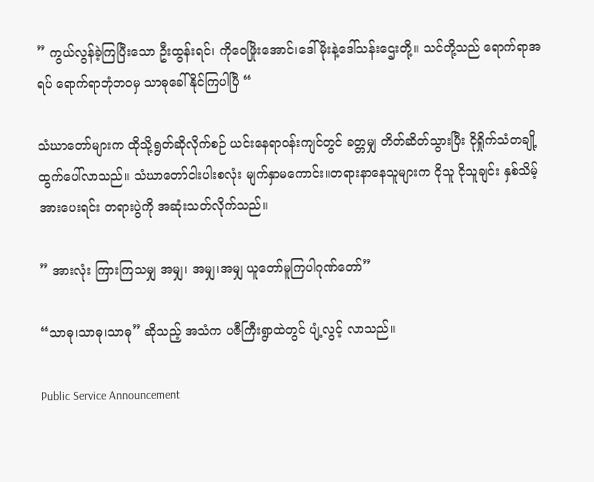” ကွယ်လွန်ခဲ့ကြပြီးသော ဦးထွန်းရင်၊ ကိုဝေဖြိုးအောင်၊ဒေါ်မိုးနဲ့ဒေါ်သန်းဌေးတို့။ သင်တို့သည် ရောက်ရာအရပ် ရောက်ရာဘုံဘဝမှ သာဓုခေါ်နိုင်ကြပါပြီ “

သံဃာတော်များက ထိုသို့ရွတ်ဆိုလိုက်စဉ် ယင်းနေရာဝန်းကျင်တွင် ခတ္တမျှ တိတ်ဆိတ်သွားပြီး ငိုရှိုက်သံတချို့ ထွက်ပေါ်လာသည်။ သံဃာတော်ငါးပါးစလုံး မျက်နှာမကောင်း။တရားနာနေသူများက ငိုသူ ငိုသူချင်း နှစ်သိမ့်အားပေးရင်း တရားပွဲကို အဆုံးသတ်လိုက်သည်။

” အားလုံး ကြားကြသမျှ အမျှ၊ အမျှ၊အမျှ ယူတော်မူကြပါဂုဏ်တော်”

“သာဓု၊သာဓု၊သာဓု” ဆိုသည့် အသံက ပဇီကြီးရွာထဲတွင် ပျံ့လွင့် လာသည်။

Public Service Announcement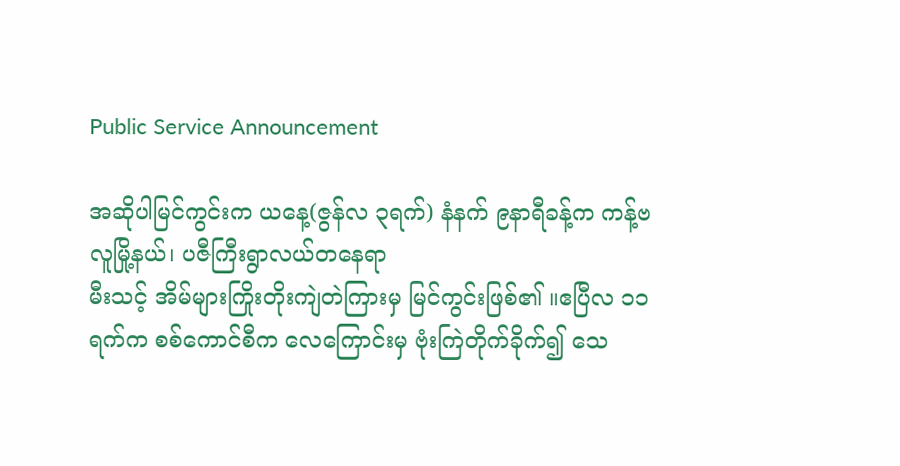Public Service Announcement

အဆိုပါမြင်ကွင်းက ယနေ့(ဇွန်လ ၃ရက်) နံနက် ၉နာရီခန့်က ကန့်ဗလူမြို့နယ်၊ ပဇီကြီးရွာလယ်တနေရာ
မီးသင့် အိမ်များကြိုးတိုးကျဲတဲကြားမှ မြင်ကွင်းဖြစ်၏ ။ဧပြီလ ၁၁ ရက်က စစ်ကောင်စီက လေကြောင်းမှ ဗုံးကြဲတိုက်ခိုက်၍ သေ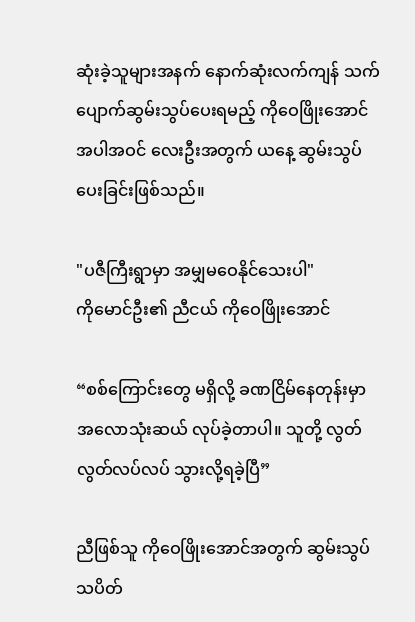ဆုံးခဲ့သူများအနက် နောက်ဆုံးလက်ကျန် သက်ပျောက်ဆွမ်းသွပ်ပေးရမည့် ကိုဝေဖြိုးအောင်အပါအဝင် လေးဦးအတွက် ယနေ့ ဆွမ်းသွပ်ပေးခြင်းဖြစ်သည်။

"ပဇီကြီးရွာမှာ အမျှမဝေနိုင်သေးပါ"
ကိုမောင်ဦး၏ ညီငယ် ကိုဝေဖြိုးအောင်

“စစ်ကြောင်းတွေ မရှိလို့ ခဏငြိမ်နေတုန်းမှာ အလောသုံးဆယ် လုပ်ခဲ့တာပါ။ သူတို့ လွတ်လွတ်လပ်လပ် သွားလို့ရခဲ့ပြီ”

ညီဖြစ်သူ ကိုဝေဖြိုးအောင်အတွက် ဆွမ်းသွပ် သပိတ်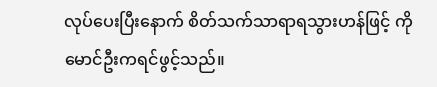လုပ်ပေးပြီးနောက် စိတ်သက်သာရာရသွားဟန်ဖြင့် ကိုမောင်ဦးကရင်ဖွင့်သည်။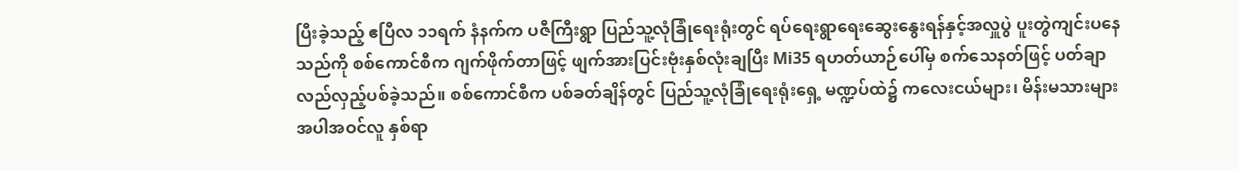ပြီးခဲ့သည့် ဧပြီလ ၁၁ရက် နံနက်က ပဇီကြီးရွာ ပြည်သူ့လုံခြုံရေးရုံးတွင် ရပ်ရေးရွာရေးဆွေးနွေးရန်နှင့်အလှူပွဲ ပူးတွဲကျင်းပနေသည်ကို စစ်ကောင်စီက ဂျက်ဖိုက်တာဖြင့် ဖျက်အားပြင်းဗုံးနှစ်လုံးချပြီး Mi35 ရဟတ်ယာဉ်ပေါ်မှ စက်သေနတ်ဖြင့် ပတ်ချာလည်လှည့်ပစ်ခဲ့သည်။ စစ်ကောင်စီက ပစ်ခတ်ချိန်တွင် ပြည်သူ့လုံခြုံရေးရုံးရှေ့ မဏ္ဍပ်ထဲ၌ ကလေးငယ်များ၊ မိန်းမသားများအပါအဝင်လူ နှစ်ရာ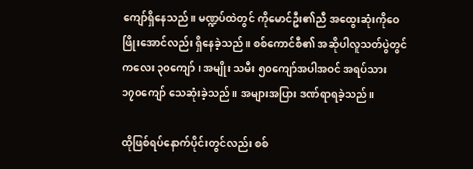ကျော်ရှိနေသည်။ မဏ္ဍပ်ထဲတွင် ကိုမောင်ဦး၏ညီ အထွေးဆုံးကိုဝေဖြိုးအောင်လည်း ရှိနေခဲ့သည်။ စစ်ကောင်စီ၏ အဆိုပါလူသတ်ပွဲတွင် ကလေး ၃၀ကျော်၊ အမျိုး သမီး ၅၀ကျော်အပါအဝင် အရပ်သား ၁၇၀ကျော် သေဆုံးခဲ့သည်။ အများအပြား ဒဏ်ရာရခဲ့သည်။

ထိုဖြစ်ရပ်နောက်ပိုင်းတွင်လည်း စစ်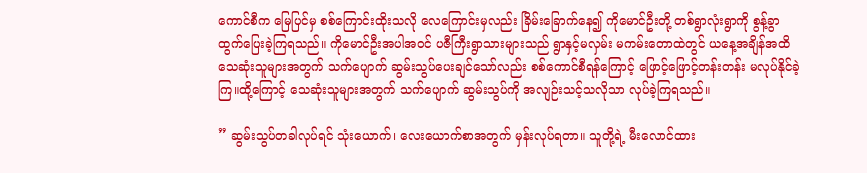ကောင်စီက မြေပြင်မှ စစ်ကြောင်းထိုးသလို လေကြောင်းမှလည်း ခြိမ်းခြောက်နေ၍ ကိုမောင်ဦးတို့ တစ်ရွာလုံးရွာကို စွန့်ခွာ ထွက်ပြေးခဲ့ကြရသည်။ ကိုမောင်ဦးအပါအဝင် ပဇီကြီးရွာသားများသည် ရွာနှင့်မလှမ်း မကမ်းတောထဲတွင် ယနေ့အချိန်အထိ သေဆုံးသူများအတွက် သက်ပျောက် ဆွမ်းသွပ်ပေးချင်သော်လည်း စစ်ကောင်စီရန်ကြောင့် ဖြောင့်ဖြောင့်တန်းတန်း မလုပ်နိုင်ခဲ့ကြ။ထို့ကြောင့် သေဆုံးသူများအတွက် သက်ပျောက် ဆွမ်းသွပ်ကို အလျဉ်းသင့်သလိုသာ လုပ်ခဲ့ကြရသည်။

” ဆွမ်းသွပ်တခါလုပ်ရင် သုံးယောက်၊ လေးယောက်စာအတွက် မှန်းလုပ်ရတာ။ သူတို့ရဲ့ မီးလောင်ထား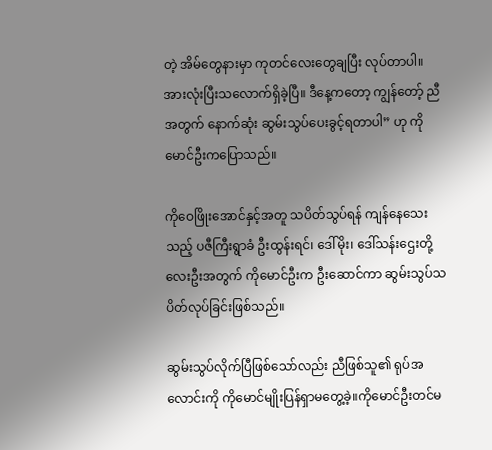တဲ့ အိမ်တွေနားမှာ ကုတင်လေးတွေချပြီး လုပ်တာပါ။အားလုံးပြီးသလောက်ရှိခဲ့ပြီ။ ဒီနေ့ကတော့ ကျွန်တော့် ညီအတွက် နောက်ဆုံး ဆွမ်းသွပ်ပေးခွင့်ရတာပါ” ဟု ကိုမောင်ဦးကပြောသည်။

ကိုဝေဖြိုးအောင်နှင့်အတူ သပိတ်သွပ်ရန် ကျန်နေသေးသည့် ပဇီကြီးရွာခံ ဦးထွန်းရင်၊ ဒေါ်မိုး၊ ဒေါ်သန်းဌေးတို့လေးဦးအတွက် ကိုမောင်ဦးက ဦးဆောင်ကာ ဆွမ်းသွပ်သပိတ်လုပ်ခြင်းဖြစ်သည်။

ဆွမ်းသွပ်လိုက်ပြီဖြစ်သော်လည်း ညီဖြစ်သူ၏ ရုပ်အလောင်းကို ‌ကိုမောင်မျိုးပြန်ရှာမတွေ့ခဲ့။ကိုမောင်ဦးတင်မ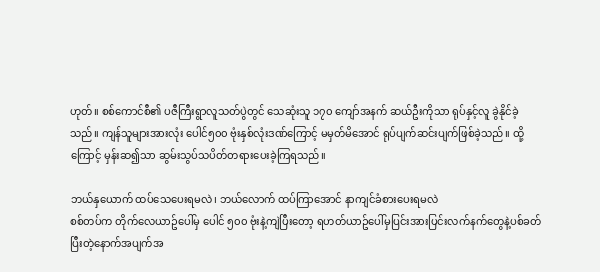ဟုတ်။ စစ်ကောင်စီ၏ ပဇီကြီးရွာလူသတ်ပွဲတွင် သေဆုံးသူ ၁၇၀ ကျော်အနက် ဆယ်ဦးကိုသာ ရုပ်နှင့်လူ ခွဲနိုင်ခဲ့သည်။ ကျန်သူများအားလုံး ပေါင်၅၀၀ ဗုံးနှစ်လုံးဒဏ်ကြောင့် မမှတ်မိအောင် ရုပ်ပျက်ဆင်းပျက်ဖြစ်ခဲ့သည်။ ထို့ကြောင့် မှန်းဆ၍သာ ဆွမ်းသွပ်သပိတ်တရားပေးခဲ့ကြရသည်။

ဘယ်နှယောက် ထပ်သေပေးရမလဲ၊ ဘယ်လောက် ထပ်ကြာအောင် နာကျင်ခံစားပေးရမလဲ
စစ်တပ်က တိုက်လေယာဥ်ပေါ်မှ ပေါင် ၅၀၀ ဗုံးနဲ့ကျဲပြီးတော့ ရဟတ်ယာဥ်ပေါ်မှပြင်းအားပြင်းလက်နက်တွေနဲ့ပစ်ခတ်ပြီးတဲ့နောက်အပျက်အ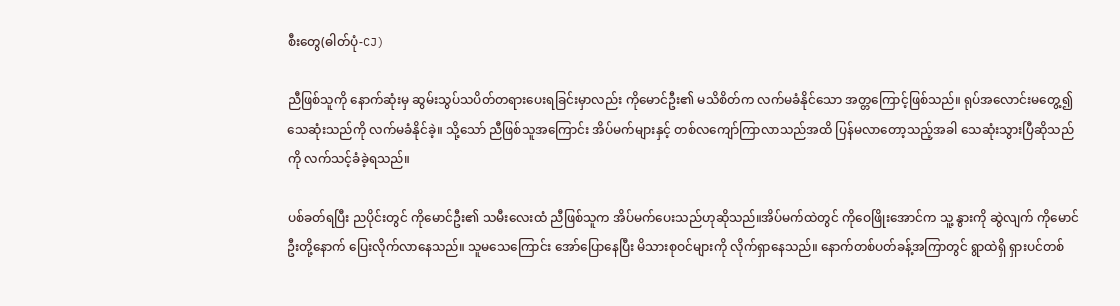စီးတွေ(ဓါတ်ပုံ-CJ)

ညီဖြစ်သူကို နောက်ဆုံးမှ ဆွမ်းသွပ်သပိတ်တရားပေးရခြင်းမှာလည်း ကိုမောင်ဦး၏ မသိစိတ်က လက်မခံနိုင်သော အတ္တကြောင့်ဖြစ်သည်။ ရုပ်အလောင်းမတွေ့၍ သေဆုံးသည်ကို လက်မခံနိုင်ခဲ့။ သို့သော် ညီဖြစ်သူအကြောင်း အိပ်မက်များနှင့် တစ်လကျော်ကြာလာသည်အထိ ပြန်မလာတော့သည့်အခါ သေဆုံးသွားပြီဆိုသည်ကို လက်သင့်ခံခဲ့ရသည်။

ပစ်ခတ်ရပြီး ညပိုင်းတွင် ကိုမောင်ဦး၏ သမီးလေးထံ ညီဖြစ်သူက အိပ်မက်ပေးသည်ဟုဆိုသည်။အိပ်မက်ထဲတွင် ကိုဝေဖြိုးအောင်က သူ့ နွားကို ဆွဲလျက် ကိုမောင်ဦးတို့နောက် ပြေးလိုက်လာနေသည်။ သူမသေကြောင်း အော်ပြောနေပြီး မိသားစုဝင်များကို လိုက်ရှာနေသည်။ နောက်တစ်ပတ်ခန့်အကြာတွင် ရွာထဲရှိ ရှားပင်တစ်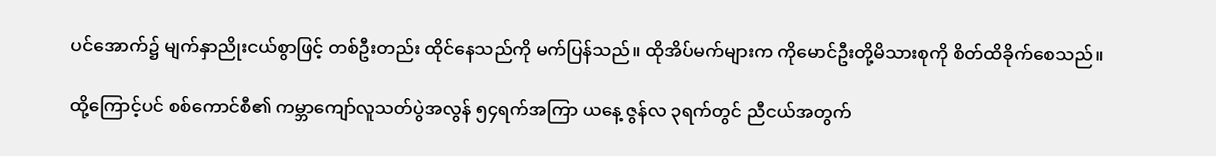ပင်အောက်၌ မျက်နှာညိုးငယ်စွာဖြင့် တစ်ဦးတည်း ထိုင်နေသည်ကို မက်ပြန်သည်။ ထိုအိပ်မက်များက ကိုမောင်ဦးတို့မိသားစုကို စိတ်ထိခိုက်စေသည်။

ထို့ကြောင့်ပင် စစ်ကောင်စီ၏ ကမ္ဘာကျော်လူသတ်ပွဲအလွန် ၅၄ရက်အကြာ ယနေ့ ဇွန်လ ၃ရက်တွင် ညီငယ်အတွက်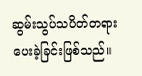ဆွမ်းသွပ်သပိတ်တရားပေးခဲ့ခြင်းဖြစ်သည်။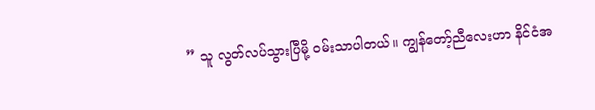” သူ လွတ်လပ်သွားပြီမို့ ဝမ်းသာပါတယ်။ ကျွန်တော့်ညီလေးဟာ နိင်ငံအ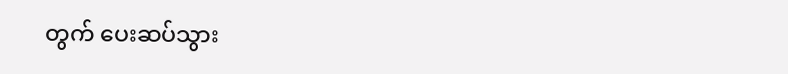တွက် ပေးဆပ်သွား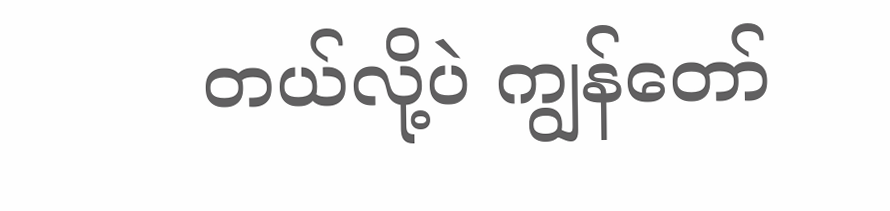တယ်လို့ပဲ ကျွန်တော်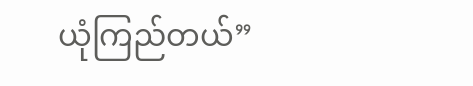ယုံကြည်တယ်”